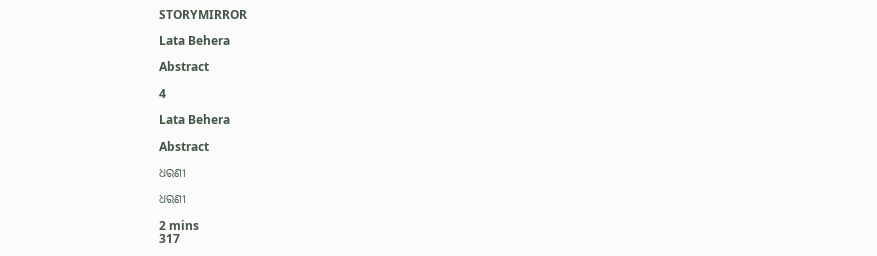STORYMIRROR

Lata Behera

Abstract

4

Lata Behera

Abstract

ଧରଣୀ

ଧରଣୀ

2 mins
317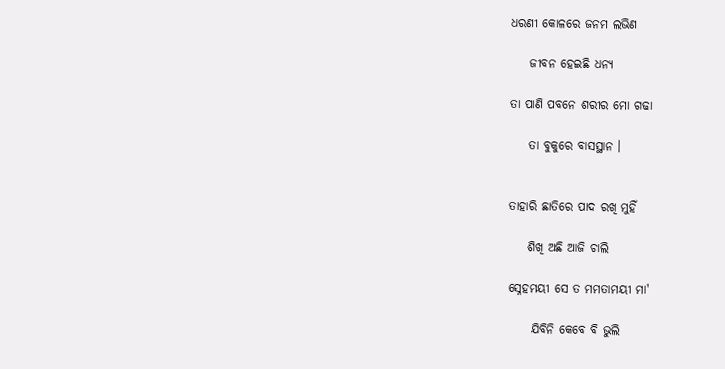ଧରଣୀ କୋଳରେ ଜନମ ଲଭିଣ

    ଜୀବନ ହେଇଛି ଧନ୍ୟ

ତା ପାଣି ପବନେ ଶରୀର ମୋ ଗଢା

    ତା ବୁକୁରେ ବାସସ୍ଥାନ ।


ତାହାରି ଛାତିରେ ପାଦ ରଖି ମୁହିଁ

    ଶିଖି ଅଛି ଆଜି ଚାଲି

ସ୍ନେହମୟୀ ସେ ତ ମମତାମୟୀ ମା'

     ଯିବିନି କେବେ ବି ଭୁଲି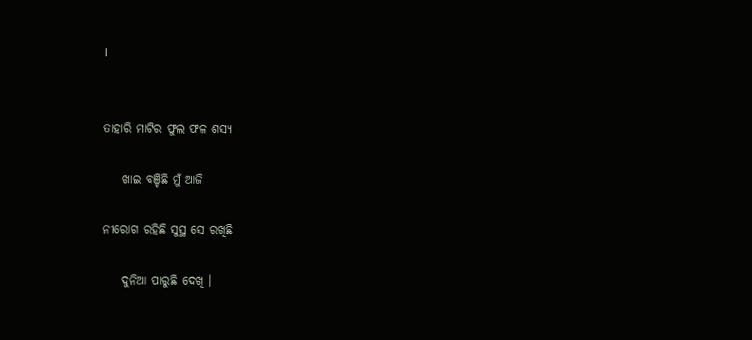।


ତାହାରି ମାଟିର ଫୁଲ ଫଳ ଶସ୍ୟ

    ଖାଇ ବଞ୍ଚିଛି ମୁଁ ଆଜି

ନୀରୋଗ ରହିଛି ସୁସ୍ଥ ସେ ରଖିଛି

    ଦୁନିଆ ପାରୁଛି ଦେଖି ।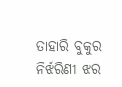ତାହାରି ବୁକୁର ନିର୍ଝରିଣୀ ଝର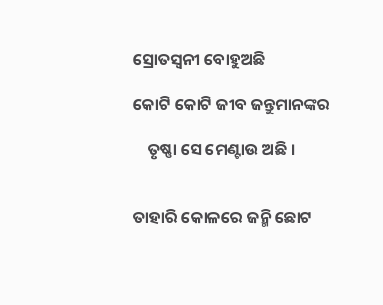ସ୍ରୋତସ୍ୱନୀ ବୋହୁଅଛି

କୋଟି କୋଟି ଜୀବ ଜନ୍ତୁମାନଙ୍କର

    ତୃଷ୍ଣା ସେ ମେଣ୍ଟାଉ ଅଛି ।


ତାହାରି କୋଳରେ ଜନ୍ମି ଛୋଟ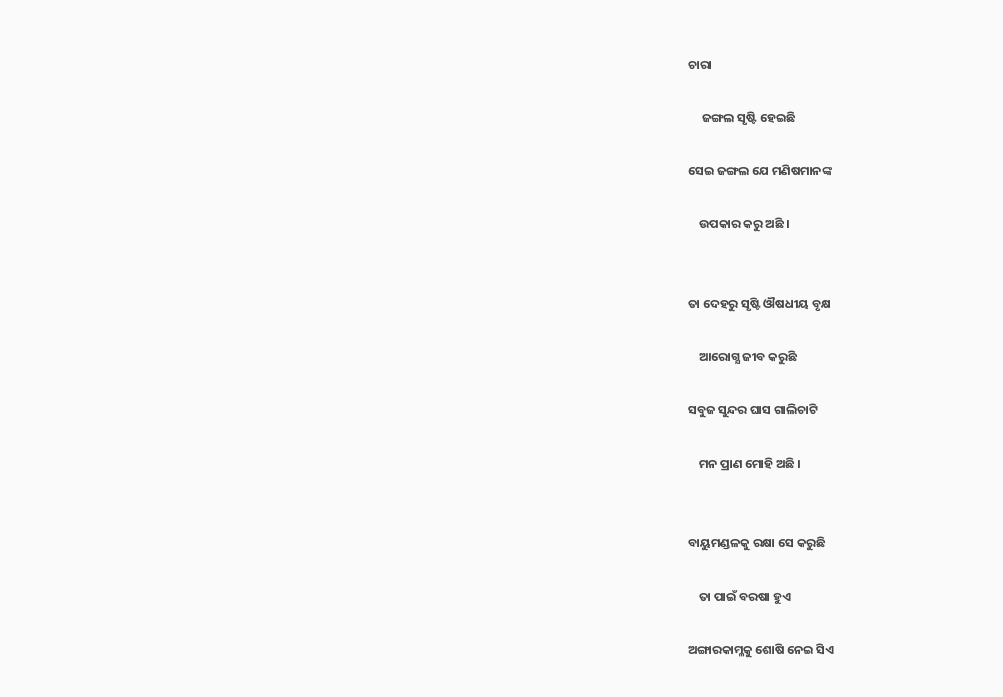ଚାରା

     ଜଙ୍ଗଲ ସୃଷ୍ଟି ହେଇଛି

ସେଇ ଜଙ୍ଗଲ ଯେ ମଣିଷମାନଙ୍କ

    ଉପକାର କରୁ ଅଛି ।


ତା ଦେହରୁ ସୃଷ୍ଟି ଔଷଧୀୟ ବୃକ୍ଷ

    ଆରୋଗ୍ଯ ଜୀବ କରୁଛି

ସବୁଜ ସୁନ୍ଦର ଘାସ ଗାଲିଚାଟି

    ମନ ପ୍ରାଣ ମୋହି ଅଛି ।


ବାୟୁମଣ୍ଡଳକୁ ରକ୍ଷା ସେ କରୁଛି

    ତା ପାଇଁ ବରଷା ହୁଏ

ଅଙ୍ଗାରକାମ୍ଳକୁ ଶୋଷି ନେଇ ସିଏ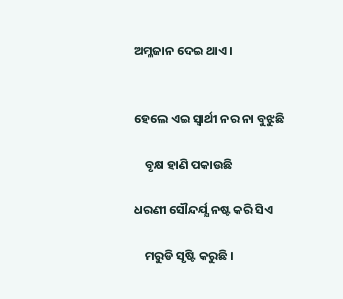ଅମ୍ଳଜାନ ଦେଇ ଥାଏ ।


ହେଲେ ଏଇ ସ୍ୱାର୍ଥୀ ନର ନା ବୁଝୁଛି

    ବୃକ୍ଷ ହାଣି ପକାଉଛି

ଧରଣୀ ସୌନ୍ଦର୍ଯ୍ଯ ନଷ୍ଟ କରି ସିଏ

    ମରୁଡି ସୃଷ୍ଟି କରୁଛି ।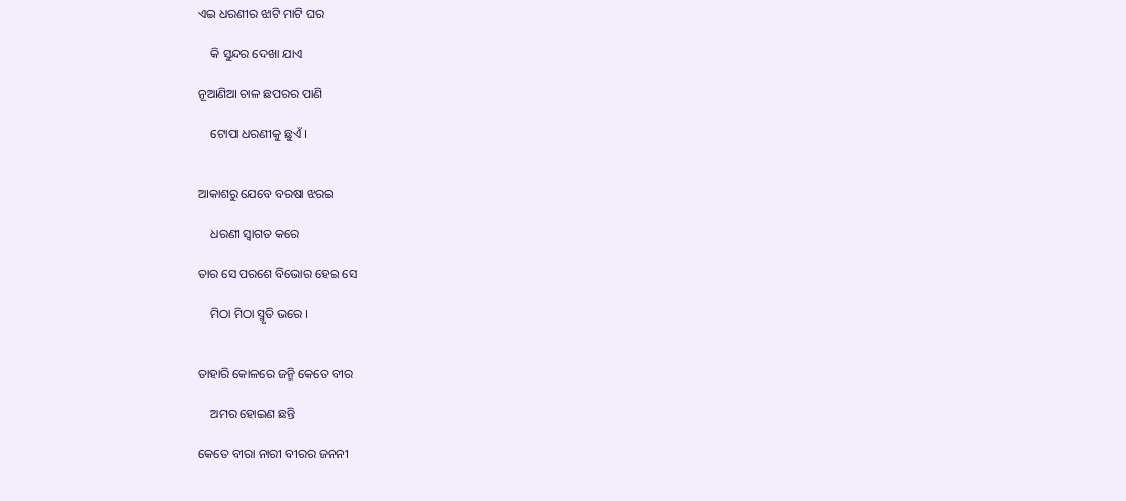ଏଇ ଧରଣୀର ଝାଟି ମାଟି ଘର

    କି ସୁନ୍ଦର ଦେଖା ଯାଏ

ନୂଆଣିଆ ଚାଳ ଛପରର ପାଣି

    ଟୋପା ଧରଣୀକୁ ଛୁଏଁ ।


ଆକାଶରୁ ଯେବେ ବରଷା ଝରଇ

    ଧରଣୀ ସ୍ୱାଗତ କରେ

ତାର ସେ ପରଶେ ବିଭୋର ହେଇ ସେ

    ମିଠା ମିଠା ସ୍ମୃତି ଭରେ ।


ତାହାରି କୋଳରେ ଜନ୍ମି କେତେ ବୀର

    ଅମର ହୋଇଣ ଛନ୍ତି

କେତେ ବୀରା ନାରୀ ବୀରର ଜନନୀ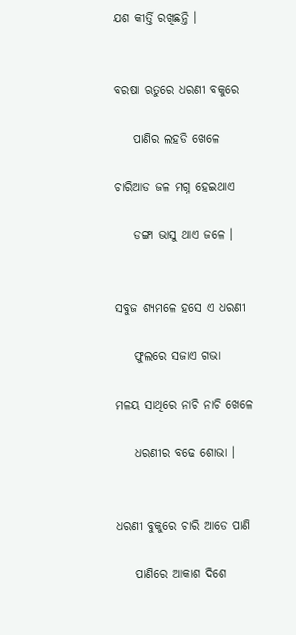ଯଶ କୀର୍ତ୍ତି ରଖିଛନ୍ତି ।


ବରଷା ଋତୁରେ ଧରଣୀ ବକୁରେ

    ପାଣିର ଲହଡି ଖେଳେ

ଚାରିଆଡ ଜଳ ମଗ୍ନ ହେଇଥାଏ

    ଡଙ୍ଗା ଭାସୁ ଥାଏ ଜଳେ ।


ସବୁଜ ଶ୍ୟମଳେ ହସେ ଏ ଧରଣୀ

    ଫୁଲରେ ସଜାଏ ଗଭା

ମଳୟ ସାଥିରେ ନାଚି ନାଚି ଖେଳେ

    ଧରଣୀର ବଢେ ଶୋଭା ।


ଧରଣୀ ବୁକୁରେ ଚାରି ଆଡେ ପାଣି

    ପାଣିରେ ଆକାଶ ଦିଶେ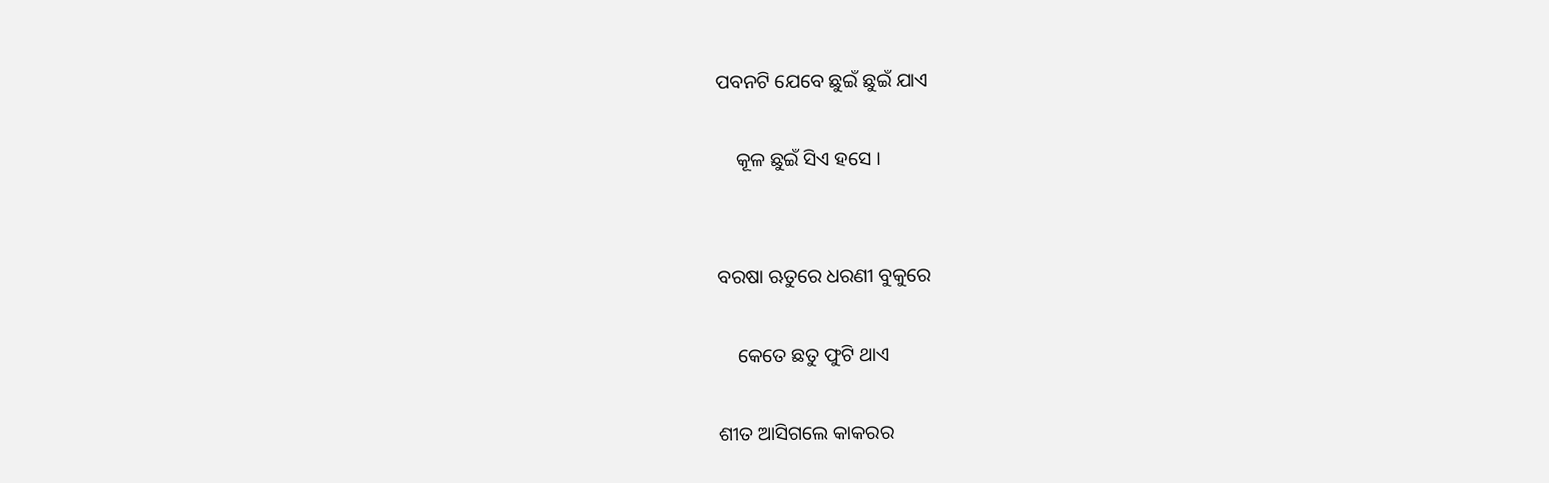ପବନଟି ଯେବେ ଛୁଇଁ ଛୁଇଁ ଯାଏ

    କୂଳ ଛୁଇଁ ସିଏ ହସେ ।


ବରଷା ଋତୁରେ ଧରଣୀ ବୁକୁରେ

    କେତେ ଛତୁ ଫୁଟି ଥାଏ

ଶୀତ ଆସିଗଲେ କାକରର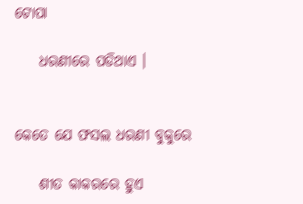ଟୋପା

    ଧରଣୀରେ ପଡିଥାଏ ।


କେତେ ଯେ ଫସଲ ଧରଣୀ ବୁକୁରେ

    ଶୀତ କାକରରେ ହୁଏ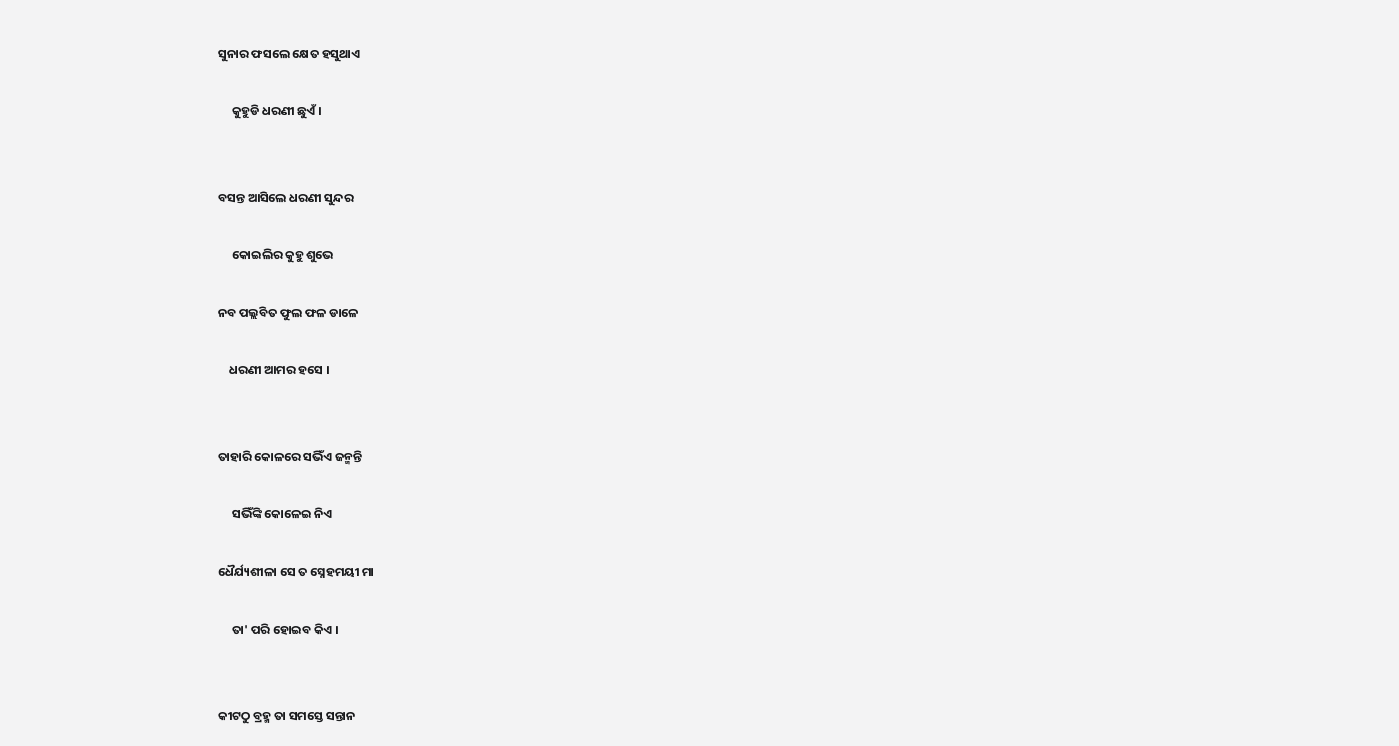ସୁନାର ଫସଲେ କ୍ଷେତ ହସୁଥାଏ

     କୁହୁଡି ଧରଣୀ ଛୁଏଁ ।


ବସନ୍ତ ଆସିଲେ ଧରଣୀ ସୁନ୍ଦର

     କୋଇଲିର କୁହୁ ଶୁଭେ

ନବ ପଲ୍ଲବିତ ଫୁଲ ଫଳ ଡାଳେ

    ଧରଣୀ ଆମର ହସେ ।


ତାହାରି କୋଳରେ ସଭିଁଏ ଜନ୍ମନ୍ତି

     ସଭିଁଙ୍କି କୋଳେଇ ନିଏ

ଧୈର୍ଯ୍ୟଶୀଳା ସେ ତ ସ୍ନେହମୟୀ ମା

     ତା' ପରି ହୋଇବ କିଏ ।


କୀଟଠୁ ବ୍ରହ୍ମ ତା ସମସ୍ତେ ସନ୍ତାନ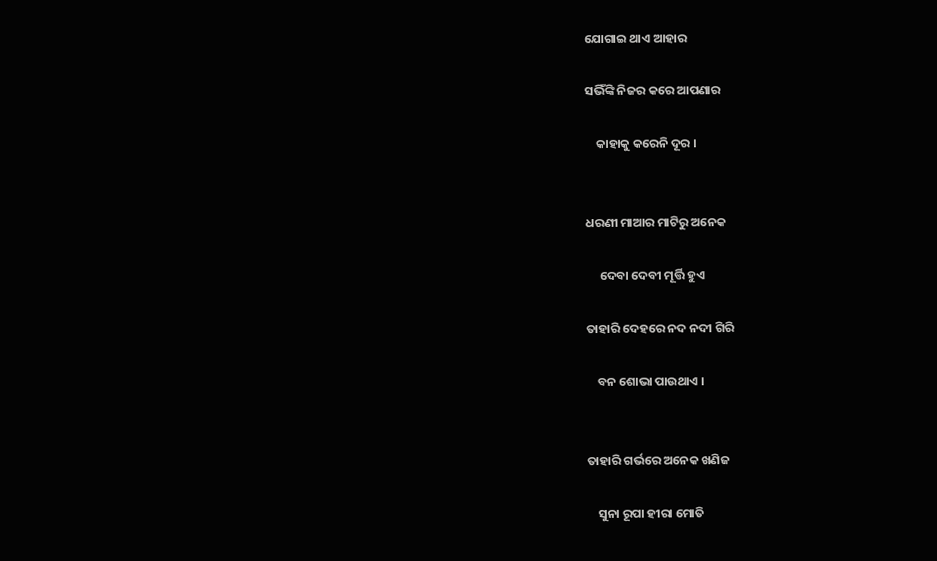ଯୋଗାଇ ଥାଏ ଆହାର

ସଭିଁଙ୍କି ନିଜର କରେ ଆପଣାର

    କାହାକୁ କରେନି ଦୂର ।


ଧରଣୀ ମାଆର ମାଟିରୁ ଅନେକ

     ଦେବା ଦେବୀ ମୂର୍ତ୍ତି ହୁଏ

ତାହାରି ଦେହରେ ନଦ ନଦୀ ଗିରି

    ବନ ଶୋଭା ପାଉଥାଏ ।


ତାହାରି ଗର୍ଭରେ ଅନେକ ଖଣିଜ

    ସୁନା ରୂପା ହୀରା ମୋତି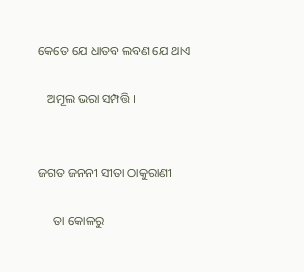କେତେ ଯେ ଧାତବ ଲବଣ ଯେ ଥାଏ

   ଅମୂଲ ଭରା ସମ୍ପତ୍ତି ।


ଜଗତ ଜନନୀ ସୀତା ଠାକୁରାଣୀ

     ତା କୋଳରୁ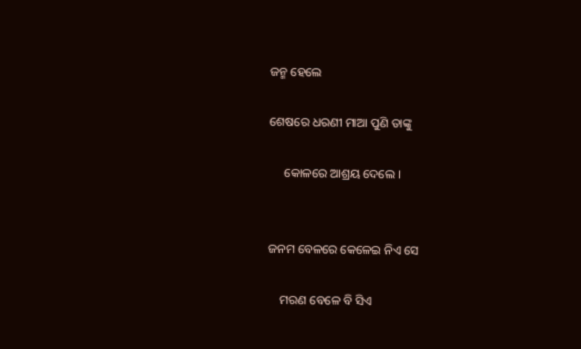ଜନ୍ମ ହେଲେ

ଶେଷରେ ଧରଣୀ ମାଆ ପୁଣି ତାଙ୍କୁ

     କୋଳରେ ଆଶ୍ରୟ ଦେଲେ ।


ଜନମ ବେଳରେ କେଳେଇ ନିଏ ସେ

    ମରଣ ବେଳେ ବି ସିଏ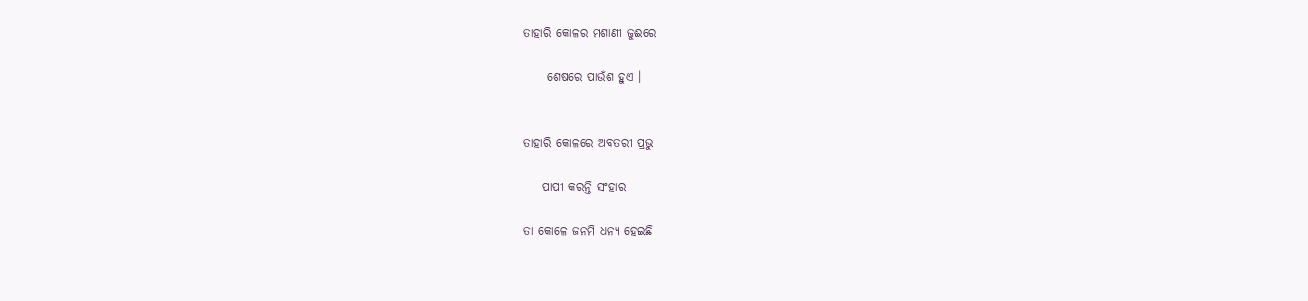ତାହାରି କୋଳର ମଶାଣୀ ଜୁଈରେ

     ଶେଷରେ ପାଉଁଶ ହୁଏ ।


ତାହାରି କୋଳରେ ଅବତରୀ ପ୍ରଭୁ

    ପାପୀ କରନ୍ତି ସଂହାର

ତା କୋଳେ ଜନମି ଧନ୍ୟ ହେଇଛି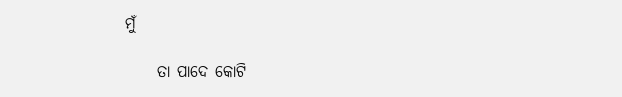ମୁଁ

     ତା ପାଦେ କୋଟି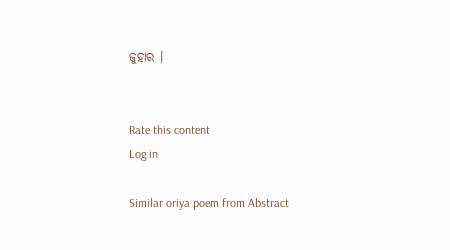ଜୁହାର ।


Rate this content
Log in

Similar oriya poem from Abstract